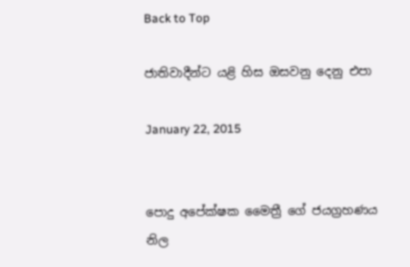Back to Top

ජාතිවාදීන්ට යළි හිස ඔසවනු දෙනු එපා

January 22, 2015


පොදු අපේක්ෂක මෛත්‍රී ගේ ජයග්‍රහණය නිල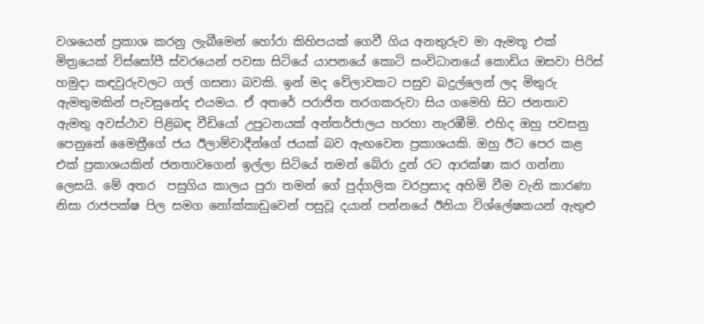වශයෙන් ප්‍රකාශ කරනු ලැබීමෙන් හෝරා කිහිපයක් ගෙවී ගිය අනතුරුව මා ඇමතූ එක් මිත්‍රයෙක් විස්සෝපී ස්වරයෙන් පවසා සිටියේ යාපනයේ කොටි සංවිධානයේ කොඩිය ඔසවා පිරිස් හමුදා කඳවුරුවලට ගල් ගසනා බවකි. ඉන් මද වේලාවකට පසුව බදුල්ලෙන් ලද මිතුරු ඇමතුමකින් පැවසුනේද එයමය. ඒ අතරේ පරාජිත තරගකරුවා සිය ගමෙහි සිට ජනතාව ඇමතු අවස්ථාව පිළිබඳ වීඩියෝ උපුටනයක් අන්තර්ජාලය හරහා නැරඹීමි. එහිද ඔහු පවසනු පෙනුනේ මෛත්‍රීගේ ජය ඊලාම්වාදීන්ගේ ජයක් බව ඇඟවෙන ප්‍රකාශයකි. ඔහු ඊට පෙර කළ එක් ප්‍රකාශයකින් ජනතාවගෙන් ඉල්ලා සිටියේ තමන් බේරා දුන් රට ආරක්ෂා කර ගන්නා ලෙසයි. මේ අතර  පසුගිය කාලය පුරා තමන් ගේ පුද්ගලික වරප්‍රසාද අහිමි වීම වැනි කාරණා නිසා රාජපක්ෂ පිල සමග නෝක්කාඩුවෙන් පසුවූ දයාන් පන්නයේ ඊනියා විශ්ලේෂකයන් ඇතුළු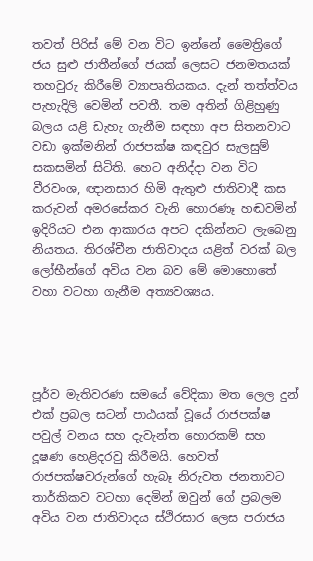තවත් පිරිස් මේ වන විට ඉන්නේ මෛත්‍රිගේ ජය සුළු ජාතීන්ගේ ජයක් ලෙසට ජනමතයක් තහවුරු කිරීමේ ව්‍යාපෘතියකය. දැන් තත්ත්වය පැහැදිලි වෙමින් පවතී. තම අතින් ගිළිහුණු බලය යළි ඩැහැ ගැනීම සඳහා අප සිතනවාට වඩා ඉක්මනින් රාජපක්ෂ කඳවුර සැලසුම් සකසමින් සිටිති. හෙට අනිද්දා වන විට වීරවංශ, ඥානසාර හිමි ඇතුළු ජාතිවාදී කස කරුවන් අමරසේකර වැනි හොරණෑ හඬවමින් ඉදිරියට එන ආකාරය අපට දකින්නට ලැබෙනු නියතය. තිරශ්චීන ජාතිවාදය යළිත් වරක් බල ලෝභීන්ගේ අවිය වන බව මේ මොහොතේ වහා වටහා ගැනීම අත්‍යවශ්‍යය.




පූර්ව මැතිවරණ සමයේ වේදිකා මත ලෙල දුන් එක් ප්‍රබල සටන් පාඨයක් වූයේ රාජපක්ෂ පවුල් වනය සහ දැවැන්ත හොරකම් සහ දූෂණ හෙළිදරවු කිරීමයි. හෙවත් රාජපක්ෂවරුන්ගේ හැබෑ නිරුවත ජනතාවට තාර්කිකව වටහා දෙමින් ඔවුන් ගේ ප්‍රබලම අවිය වන ජාතිවාදය ස්ථිරසාර ලෙස පරාජය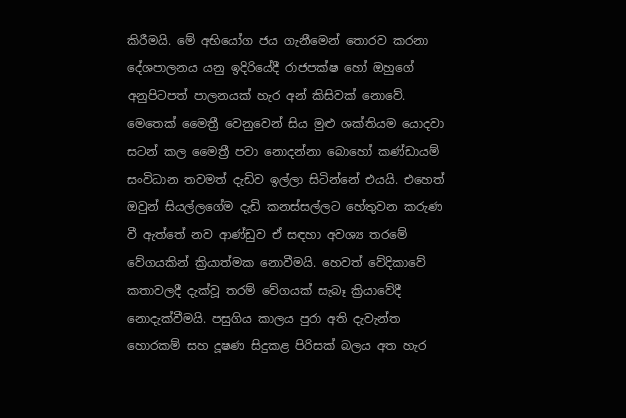කිරීමයි. මේ අභියෝග ජය ගැනීමෙන් තොරව කරනා දේශපාලනය යනු ඉදිරියේදී රාජපක්ෂ හෝ ඔහුගේ අනුපිටපත් පාලනයක් හැර අන් කිසිවක් නොවේ. මෙතෙක් මෛත්‍රී වෙනුවෙන් සිය මුළු ශක්තියම යොදවා සටන් කල මෛත්‍රී පවා නොදන්නා බොහෝ කණ්ඩායම් සංවිධාන තවමත් දැඩිව ඉල්ලා සිටින්නේ එයයි. එහෙත් ඔවුන් සියල්ලගේම දැඩි කනස්සල්ලට හේතුවන කරුණ වී ඇත්තේ නව ආණ්ඩුව ඒ සඳහා අවශ්‍ය තරමේ වේගයකින් ක්‍රියාත්මක නොවීමයි. හෙවත් වේදිකාවේ කතාවලදී දැක්වූ තරම් වේගයක් සැබෑ ක්‍රියාවේදී නොදැක්වීමයි. පසුගිය කාලය පුරා අති දැවැන්ත හොරකම් සහ දූෂණ සිදුකළ පිරිසක් බලය අත හැර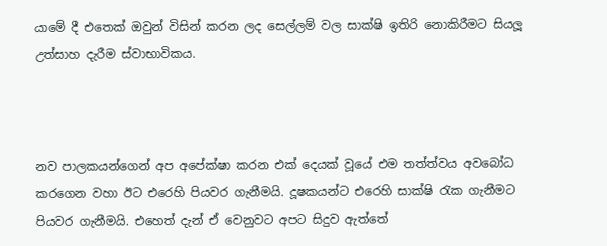යාමේ දී එතෙක් ඔවුන් විසින් කරන ලද සෙල්ලම් වල සාක්ෂි ඉතිරි නොකිරීමට සියලූ උත්සාහ දැරීම ස්වාභාවිකය.



නව පාලකයන්ගෙන් අප අපේක්ෂා කරන එක් දෙයක් වූයේ එම තත්ත්වය අවබෝධ කරගෙන වහා ඊට එරෙහි පියවර ගැනීමයි. දූෂකයන්ට එරෙහි සාක්ෂි රැක ගැනීමට පියවර ගැනීමයි. එහෙත් දැන් ඒ වෙනුවට අපට සිදුව ඇත්තේ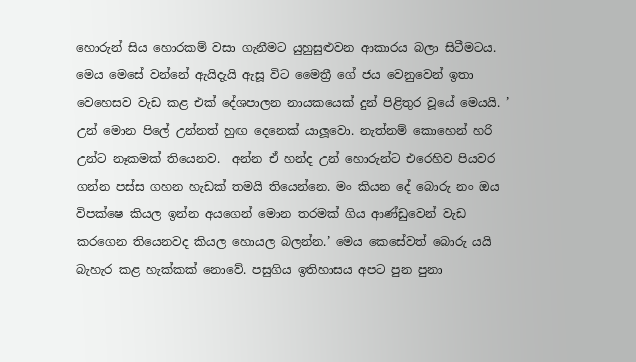හොරුන් සිය හොරකම් වසා ගැනීමට යුහුසුළුවන ආකාරය බලා සිටීමටය. මෙය මෙසේ වන්නේ ඇයිදැයි ඇසූ විට මෛත්‍රී ගේ ජය වෙනුවෙන් ඉතා වෙහෙසව වැඩ කළ එක් දේශපාලන නායකයෙක් දුන් පිළිතුර වූයේ මෙයයි. ’ උන් මොන පිලේ උන්නත් හුඟ දෙනෙක් යාලූවො. නැත්නම් කොහෙන් හරි උන්ට නෑකමක් තියෙනව.  අන්න ඒ හන්ද උන් හොරුන්ට එරෙහිව පියවර ගන්න පස්ස ගහන හැඩක් තමයි තියෙන්නෙ. මං කියන දේ බොරු නං ඔය විපක්ෂෙ කියල ඉන්න අයගෙන් මොන තරමක් ගිය ආණ්ඩුවෙන් වැඩ කරගෙන තියෙනවද කියල හොයල බලන්න.’ මෙය කෙසේවත් බොරු යයි බැහැර කළ හැක්කක් නොවේ. පසුගිය ඉතිහාසය අපට පුන පුනා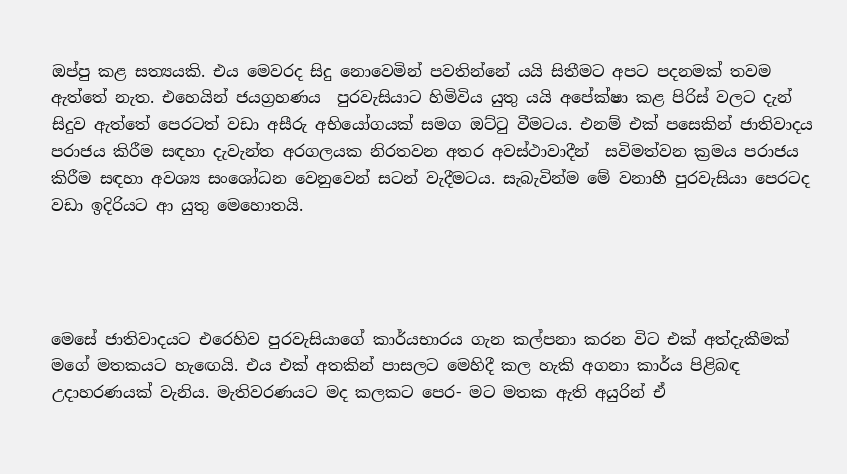ඔප්පු කළ සත්‍යයකි. එය මෙවරද සිදු නොවෙමින් පවතින්නේ යයි සිතීමට අපට පදනමක් තවම ඇත්තේ නැත. එහෙයින් ජයග්‍රහණය  පුරවැසියාට හිමිවිය යුතු යයි අපේක්ෂා කළ පිරිස් වලට දැන් සිදුව ඇත්තේ පෙරටත් වඩා අසීරු අභියෝගයක් සමග ඔට්ටු වීමටය. එනම් එක් පසෙකින් ජාතිවාදය පරාජය කිරීම සඳහා දැවැන්ත අරගලයක නිරතවන අතර අවස්ථාවාදීන්  සවිමත්වන ක්‍රමය පරාජය කිරීම සඳහා අවශ්‍ය සංශෝධන වෙනුවෙන් සටන් වැදීමටය. සැබැවින්ම මේ වනාහී පුරවැසියා පෙරටද වඩා ඉදිරියට ආ යුතු මෙහොතයි.




මෙසේ ජාතිවාදයට එරෙහිව පුරවැසියාගේ කාර්යභාරය ගැන කල්පනා කරන විට එක් අත්දැකීමක් මගේ මතකයට හැඟෙයි. එය එක් අතකින් පාසලට මෙහිදී කල හැකි අගනා කාර්ය පිළිබඳ උදාහරණයක් වැනිය. මැතිවරණයට මද කලකට පෙර- මට මතක ඇති අයුරින් ඒ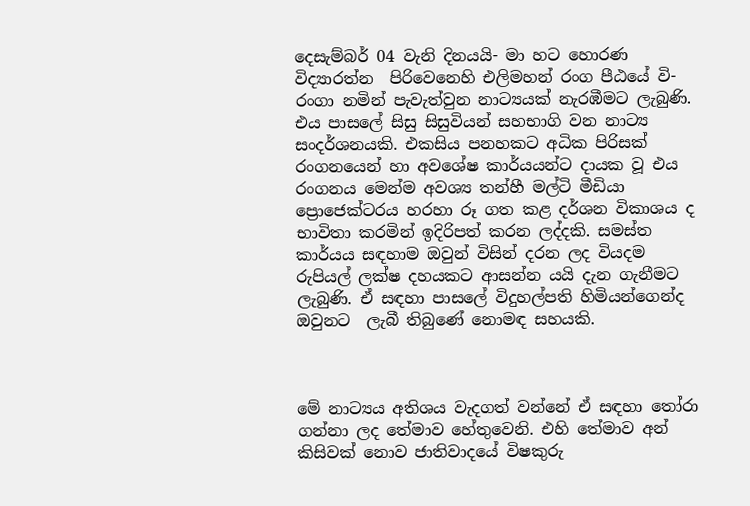දෙසැම්බර් 04 වැනි දිනයයි- මා හට හොරණ විද්‍යාරත්න  පිරිවෙනෙහි එලිමහන් රංග පීඨයේ වි-රංගා නමින් පැවැත්වුන නාට්‍යයක් නැරඹීමට ලැබුණි. එය පාසලේ සිසු සිසුවියන් සහභාගි වන නාට්‍ය සංදර්ශනයකි. එකසිය පනහකට අධික පිරිසක් රංගනයෙන් හා අවශේෂ කාර්යයන්ට දායක වූ එය රංගනය මෙන්ම අවශ්‍ය තන්හී මල්ටි මීඩියා ප්‍රොජෙක්ටරය හරහා රූ ගත කළ දර්ශන විකාශය ද භාවිතා කරමින් ඉදිරිපත් කරන ලද්දකි. සමස්ත කාර්යය සඳහාම ඔවුන් විසින් දරන ලද වියදම රුපියල් ලක්ෂ දහයකට ආසන්න යයි දැන ගැනීමට ලැබුණි. ඒ සඳහා පාසලේ විදුහල්පති හිමියන්ගෙන්ද ඔවුනට  ලැබී තිබුණේ නොමඳ සහයකි.



මේ නාට්‍යය අතිශය වැදගත් වන්නේ ඒ සඳහා තෝරා ගන්නා ලද තේමාව හේතුවෙනි. එහි තේමාව අන් කිසිවක් නොව ජාතිවාදයේ විෂකුරු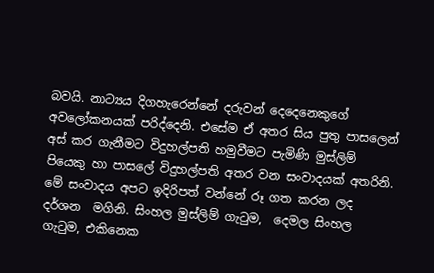බවයි. නාට්‍යය දිගහැරෙන්නේ දරුවන් දෙදෙනෙකුගේ අවලෝකනයක් පරිද්දෙනි. එසේම ඒ අතර සිය පුතු පාසලෙන් අස් කර ගැනීමට විදුහල්පති හමුවීමට පැමිණි මුස්ලිම් පියෙකු හා පාසලේ විදුහල්පති අතර වන සංවාදයක් අතරිනි. මේ සංවාදය අපට ඉදිරිපත් වන්නේ රූ ගත කරන ලද දර්ශන  මගිනි. සිංහල මුස්ලිම් ගැටුම,  දෙමල සිංහල ගැටුම, එකිනෙක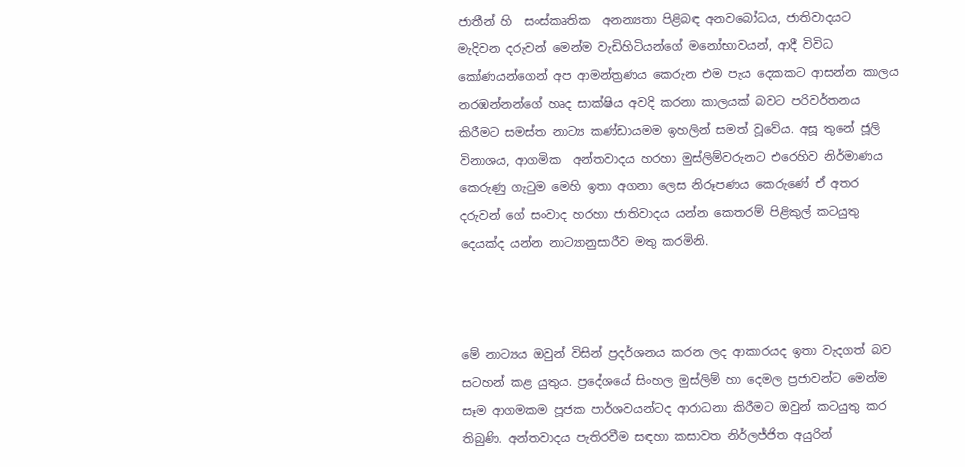ජාතීන් හි  සංස්කෘතික  අනන්‍යතා පිළිබඳ අනවබෝධය, ජාතිවාදයට මැදිවන දරුවන් මෙන්ම වැඩිහිටියන්ගේ මනෝභාවයන්, ආදී විවිධ කෝණයන්ගෙන් අප ආමන්ත්‍රණය කෙරුන එම පැය දෙකකට ආසන්න කාලය නරඹන්නන්ගේ හෘද සාක්ෂිය අවදි කරනා කාලයක් බවට පරිවර්තනය කිරීමට සමස්ත නාට්‍ය කණ්ඩායමම ඉහලින් සමත් වූවේය. අසූ තුනේ ජූලි විනාශය, ආගමික  අන්තවාදය හරහා මුස්ලිම්වරුනට එරෙහිව නිර්මාණය කෙරුණු ගැටුම මෙහි ඉතා අගනා ලෙස නිරූපණය කෙරුණේ ඒ අතර දරුවන් ගේ සංවාද හරහා ජාතිවාදය යන්න කෙතරම් පිළිකුල් කටයුතු දෙයක්ද යන්න නාට්‍යානුසාරීව මතු කරමිනි.



මේ නාට්‍යය ඔවුන් විසින් ප්‍රදර්ශනය කරන ලද ආකාරයද ඉතා වැදගත් බව සටහන් කළ යුතුය. ප්‍රදේශයේ සිංහල මුස්ලිම් හා දෙමල ප්‍රජාවන්ට මෙන්ම සෑම ආගමකම පූජක පාර්ශවයන්ටද ආරාධනා කිරීමට ඔවුන් කටයුතු කර තිබුණි. අන්තවාදය පැතිරවීම සඳහා කසාවත නිර්ලජ්ජිත අයුරින්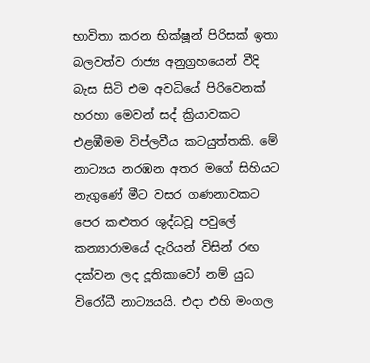භාවිතා කරන භික්ෂූන් පිරිසක් ඉතා බලවත්ව රාජ්‍ය අනුග්‍රහයෙන් වීදි බැස සිටි එම අවධියේ පිරිවෙනක් හරහා මෙවන් සද් ක්‍රියාවකට එළඹීමම විප්ලවීය කටයුත්තකි. මේ නාට්‍යය නරඹන අතර මගේ සිහියට නැගුණේ මීට වසර ගණනාවකට පෙර කළුතර ශුද්ධවූ පවුලේ කන්‍යාරාමයේ දැරියන් විසින් රඟ දක්වන ලද දූතිකාවෝ නම් යුධ විරෝධී නාට්‍යයයි. එදා එහි මංගල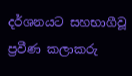දර්ශනයට සහභාගීවූ ප්‍රවීණ කලාකරු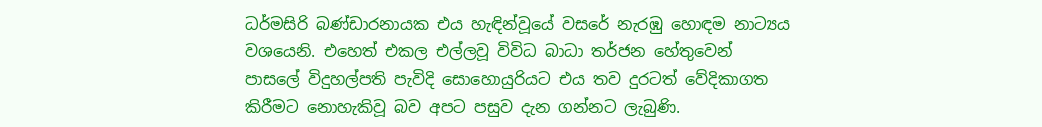ධර්මසිරි බණ්ඩාරනායක එය හැඳින්වූයේ වසරේ නැරඹු හොඳම නාට්‍යය වශයෙනි. එහෙත් එකල එල්ලවූ විවිධ බාධා තර්ජන හේතුවෙන් පාසලේ විදුහල්පති පැවිදි සොහොයුරියට එය තව දුරටත් වේදිකාගත කිරීමට නොහැකිවූ බව අපට පසුව දැන ගන්නට ලැබුණි.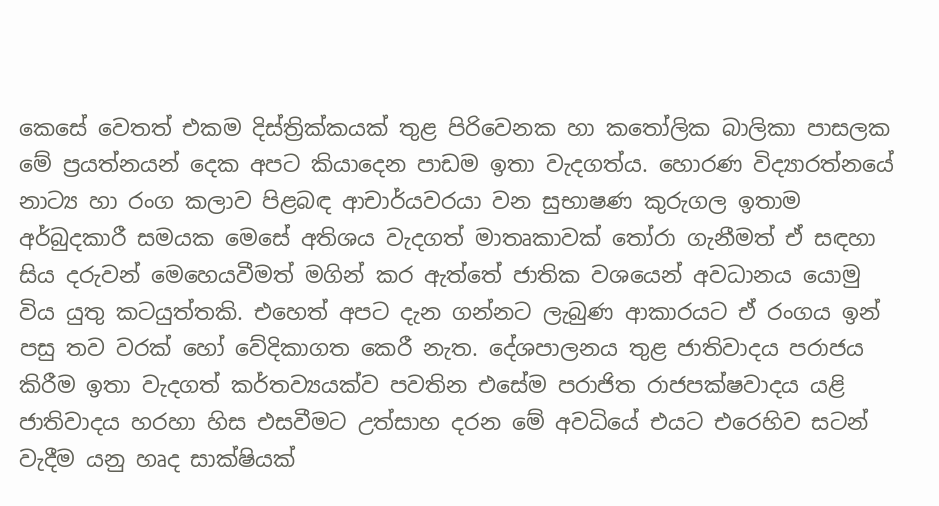කෙසේ වෙතත් එකම දිස්ත්‍රික්කයක් තුළ පිරිවෙනක හා කතෝලික බාලිකා පාසලක මේ ප්‍රයත්නයන් දෙක අපට කියාදෙන පාඩම ඉතා වැදගත්ය. හොරණ විද්‍යාරත්නයේ නාට්‍ය හා රංග කලාව පිළබඳ ආචාර්යවරයා වන සුභාෂණ කුරුගල ඉතාම අර්බුදකාරී සමයක මෙසේ අතිශය වැදගත් මාතෘකාවක් තෝරා ගැනීමත් ඒ සඳහා සිය දරුවන් මෙහෙයවීමත් මගින් කර ඇත්තේ ජාතික වශයෙන් අවධානය යොමු විය යුතු කටයුත්තකි. එහෙත් අපට දැන ගන්නට ලැබුණ ආකාරයට ඒ රංගය ඉන් පසු තව වරක් හෝ වේදිකාගත කෙරී නැත. දේශපාලනය තුළ ජාතිවාදය පරාජය කිරීම ඉතා වැදගත් කර්තව්‍යයක්ව පවතින එසේම පරාජිත රාජපක්ෂවාදය යළි ජාතිවාදය හරහා හිස එසවීමට උත්සාහ දරන මේ අවධියේ එයට එරෙහිව සටන් වැදීම යනු හෘද සාක්ෂියක්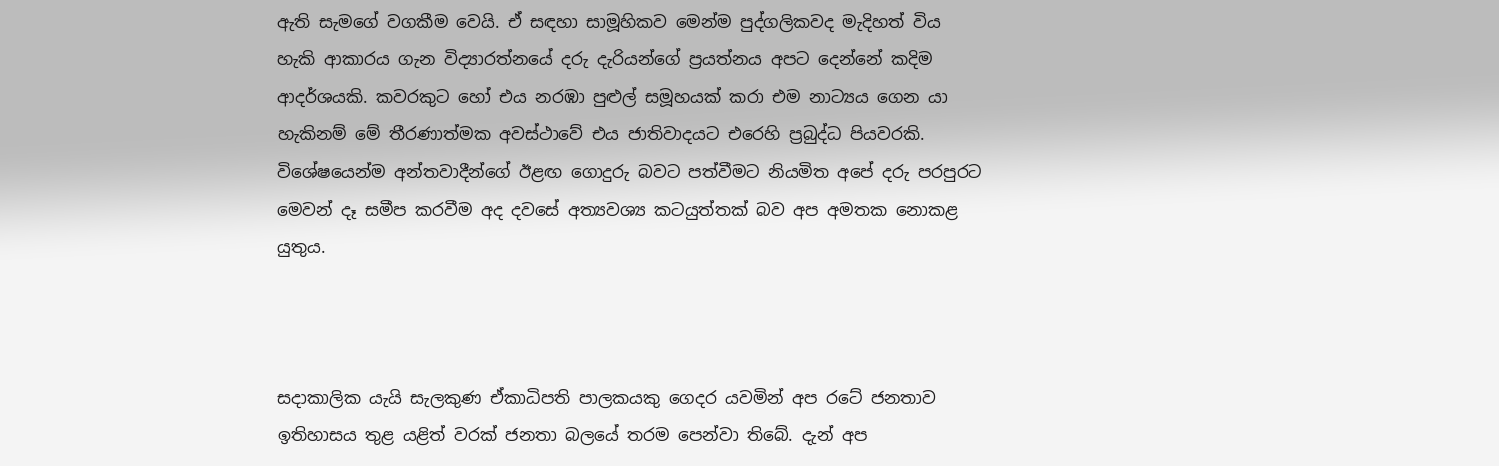ඇති සැමගේ වගකීම වෙයි. ඒ සඳහා සාමූහිකව මෙන්ම පුද්ගලිකවද මැදිහත් විය හැකි ආකාරය ගැන විද්‍යාරත්නයේ දරු දැරියන්ගේ ප්‍රයත්නය අපට දෙන්නේ කදිම ආදර්ශයකි. කවරකුට හෝ එය නරඹා පුළුල් සමූහයක් කරා එම නාට්‍යය ගෙන යා හැකිනම් මේ තීරණාත්මක අවස්ථාවේ එය ජාතිවාදයට එරෙහි ප්‍රබුද්ධ පියවරකි. විශේෂයෙන්ම අන්තවාදීන්ගේ ඊළඟ ගොදුරු බවට පත්වීමට නියමිත අපේ දරු පරපුරට මෙවන් දෑ සමීප කරවීම අද දවසේ අත්‍යවශ්‍ය කටයුත්තක් බව අප අමතක නොකළ යුතුය.



සදාකාලික යැයි සැලකුණ ඒකාධිපති පාලකයකු ගෙදර යවමින් අප රටේ ජනතාව ඉතිහාසය තුළ යළිත් වරක් ජනතා බලයේ තරම පෙන්වා තිබේ. දැන් අප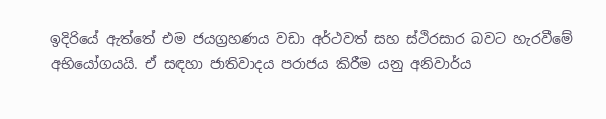ඉදිරියේ ඇත්තේ එම ජයග්‍රහණය වඩා අර්ථවත් සහ ස්ථිරසාර බවට හැරවීමේ අභියෝගයයි. ඒ සඳහා ජාතිවාදය පරාජය කිරීම යනු අනිවාර්ය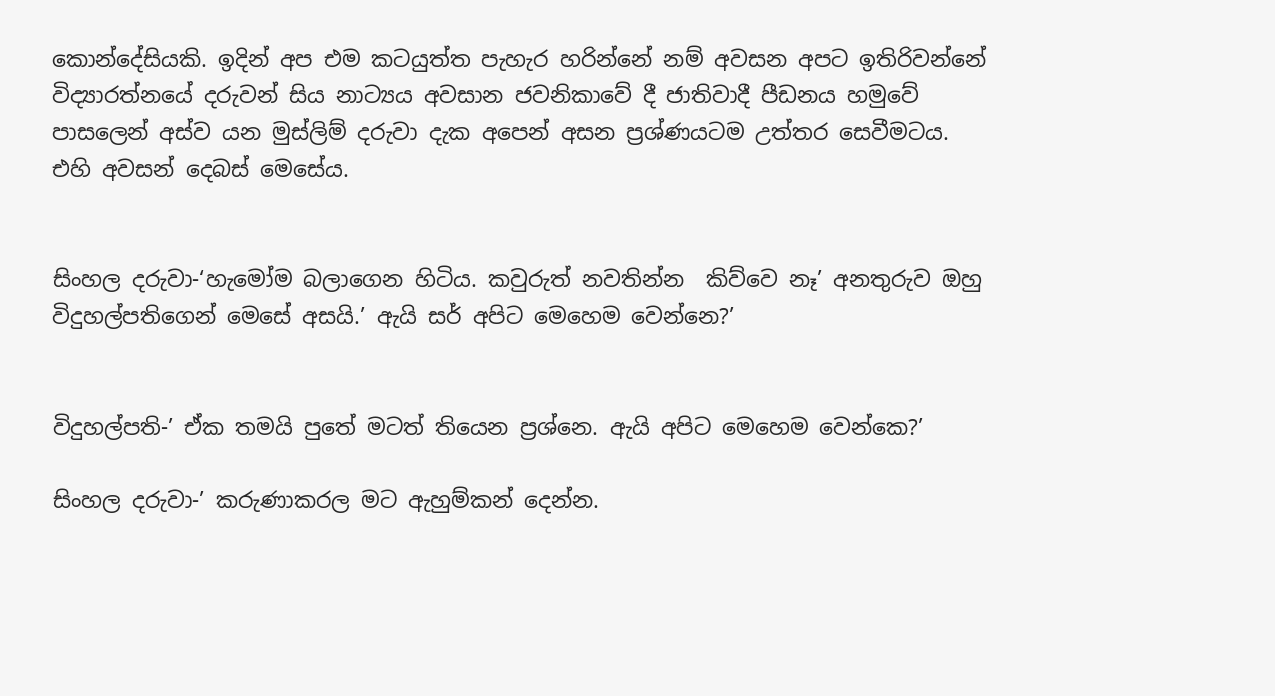කොන්දේසියකි. ඉදින් අප එම කටයුත්ත පැහැර හරින්නේ නම් අවසන අපට ඉතිරිවන්නේ විද්‍යාරත්නයේ දරුවන් සිය නාට්‍යය අවසාන ජවනිකාවේ දී ජාතිවාදී පීඩනය හමුවේ පාසලෙන් අස්ව යන මුස්ලිම් දරුවා දැක අපෙන් අසන ප්‍රශ්ණයටම උත්තර සෙවීමටය.
එහි අවසන් දෙබස් මෙසේය.


සිංහල දරුවා-‘හැමෝම බලාගෙන හිටිය. කවුරුත් නවතින්න  කිව්වෙ නෑ’ අනතුරුව ඔහු විදුහල්පතිගෙන් මෙසේ අසයි.’ ඇයි සර් අපිට මෙහෙම වෙන්නෙ?’


විදුහල්පති-’ ඒක තමයි පුතේ මටත් තියෙන ප්‍රශ්නෙ. ඇයි අපිට මෙහෙම වෙන්කෙ?’

සිංහල දරුවා-’ කරුණාකරල මට ඇහුම්කන් දෙන්න.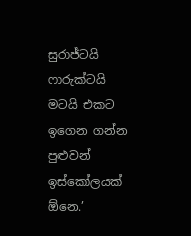සුරාජ්ටයි ෆාරුක්ටයි මටයි එකට ඉගෙන ගන්න පුළුවන් ඉස්කෝලයක්  ඕනෙ.’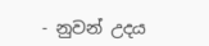- නුවන් උදය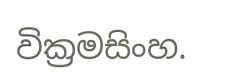වික්‍රමසිංහ.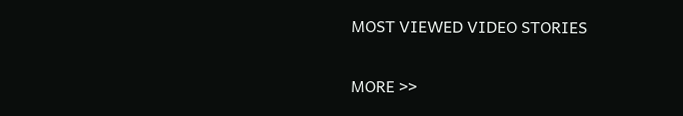MOST VIEWED VIDEO STORIES

MORE >>